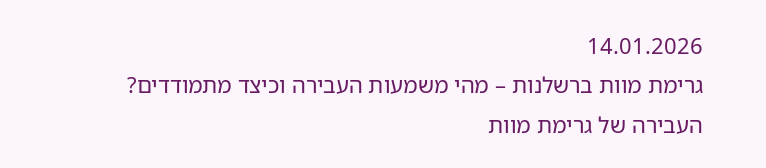14.01.2026
גרימת מוות ברשלנות – מהי משמעות העבירה וכיצד מתמודדים?
העבירה של גרימת מוות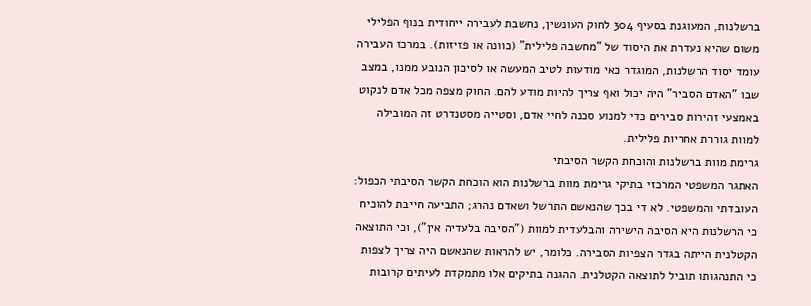ברשלנות, המעוגנת בסעיף 304 לחוק העונשין, נחשבת לעבירה ייחודית בנוף הפלילי משום שהיא נעדרת את היסוד של "מחשבה פלילית" (כוונה או פזיזות). במרכז העבירה עומד יסוד הרשלנות, המוגדר כאי מודעות לטיב המעשה או לסיכון הנובע ממנו, במצב שבו "האדם הסביר" היה יכול ואף צריך להיות מודע להם. החוק מצפה מכל אדם לנקוט באמצעי זהירות סבירים כדי למנוע סכנה לחיי אדם, וסטייה מסטנדרט זה המובילה למוות גוררת אחריות פלילית.
גרימת מוות ברשלנות והוכחת הקשר הסיבתי
האתגר המשפטי המרכזי בתיקי גרימת מוות ברשלנות הוא הוכחת הקשר הסיבתי הכפול: העובדתי והמשפטי. לא די בכך שהנאשם התרשל ושאדם נהרג; התביעה חייבת להוכיח כי הרשלנות היא הסיבה הישירה והבלעדית למוות ("הסיבה בלעדיה אין"), וכי התוצאה הקטלנית הייתה בגדר הצפיות הסבירה. כלומר, יש להראות שהנאשם היה צריך לצפות כי התנהגותו תוביל לתוצאה הקטלנית. ההגנה בתיקים אלו מתמקדת לעיתים קרובות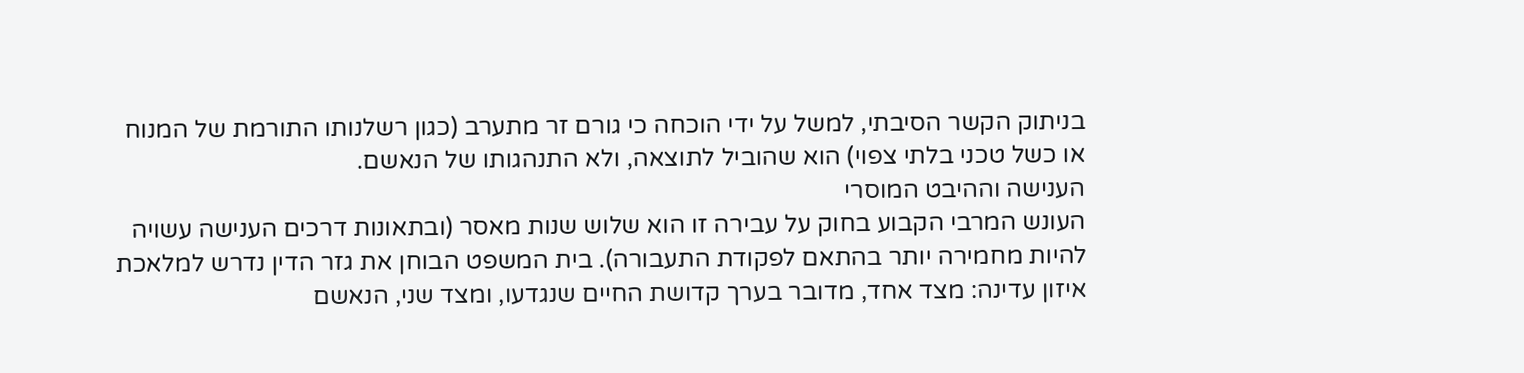בניתוק הקשר הסיבתי, למשל על ידי הוכחה כי גורם זר מתערב (כגון רשלנותו התורמת של המנוח או כשל טכני בלתי צפוי) הוא שהוביל לתוצאה, ולא התנהגותו של הנאשם.
הענישה וההיבט המוסרי
העונש המרבי הקבוע בחוק על עבירה זו הוא שלוש שנות מאסר (ובתאונות דרכים הענישה עשויה להיות מחמירה יותר בהתאם לפקודת התעבורה). בית המשפט הבוחן את גזר הדין נדרש למלאכת איזון עדינה: מצד אחד, מדובר בערך קדושת החיים שנגדעו, ומצד שני, הנאשם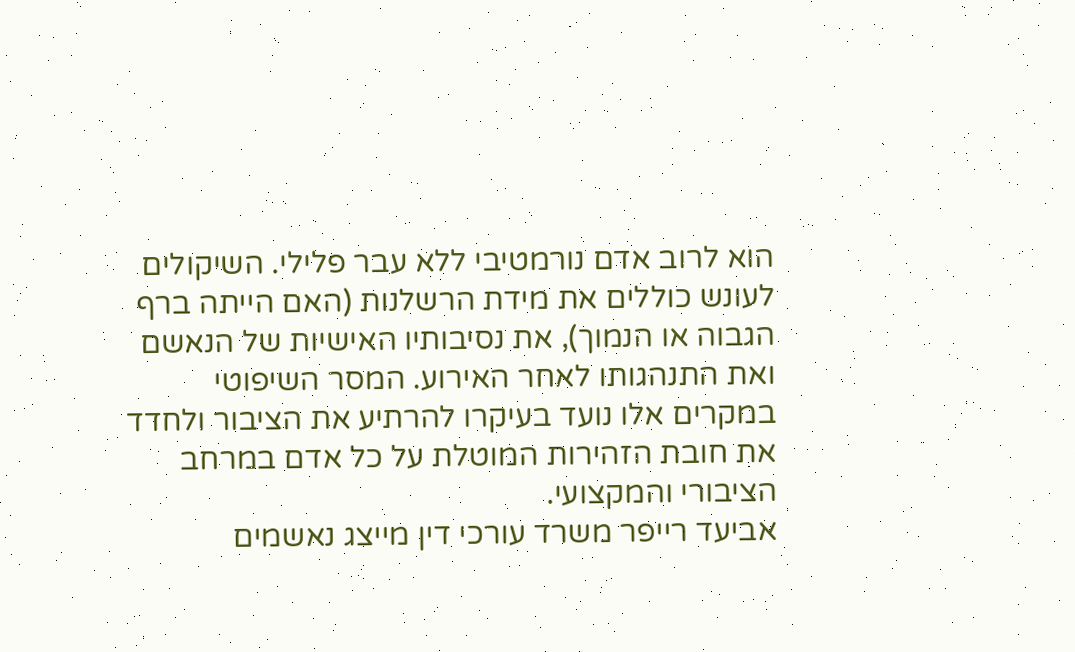הוא לרוב אדם נורמטיבי ללא עבר פלילי. השיקולים לעונש כוללים את מידת הרשלנות (האם הייתה ברף הגבוה או הנמוך), את נסיבותיו האישיות של הנאשם ואת התנהגותו לאחר האירוע. המסר השיפוטי במקרים אלו נועד בעיקרו להרתיע את הציבור ולחדד את חובת הזהירות המוטלת על כל אדם במרחב הציבורי והמקצועי.
אביעד רייפר משרד עורכי דין מייצג נאשמים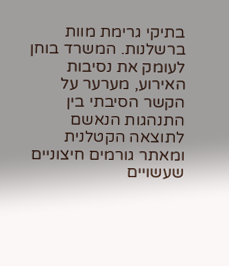בתיקי גרימת מוות ברשלנות. המשרד בוחן לעומק את נסיבות האירוע, מערער על הקשר הסיבתי בין התנהגות הנאשם לתוצאה הקטלנית ומאתר גורמים חיצוניים שעשויים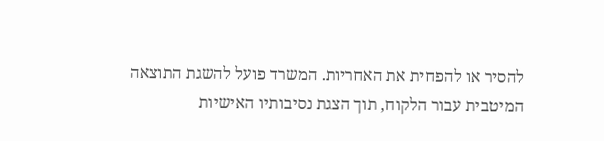להסיר או להפחית את האחריות. המשרד פועל להשגת התוצאה המיטבית עבור הלקוח, תוך הצגת נסיבותיו האישיות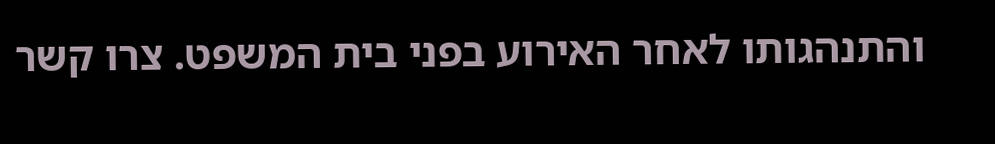והתנהגותו לאחר האירוע בפני בית המשפט. צרו קשר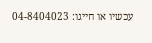עכשיו או חייגו: 04-8404023